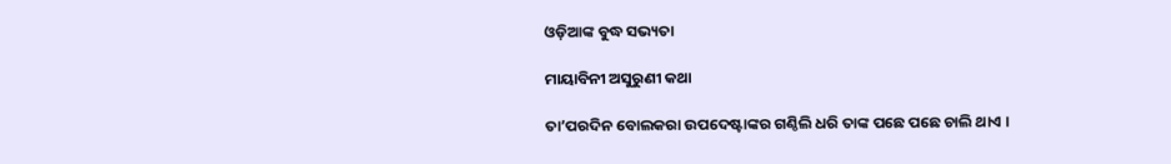ଓଡ଼ିଆଙ୍କ ବୁଦ୍ଧ ସଭ୍ୟତା

ମାୟାବିନୀ ଅସୁରୁଣୀ କଥା

ତା’ପରଦିନ ବୋଲକରା ଉପଦେଷ୍ଟାଙ୍କର ଗଣ୍ଠିଲି ଧରି ତାଙ୍କ ପଛେ ପଛେ ଚାଲି ଥାଏ ।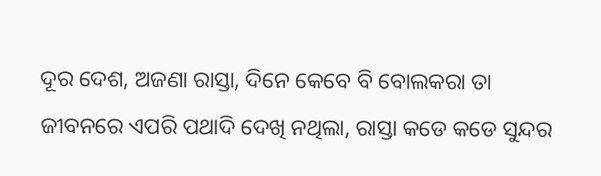ଦୂର ଦେଶ, ଅଜଣା ରାସ୍ତା, ଦିନେ କେବେ ବି ବୋଲକରା ତା ଜୀବନରେ ଏପରି ପଥାଦି ଦେଖି ନଥିଲା, ରାସ୍ତା କଡେ କଡେ ସୁନ୍ଦର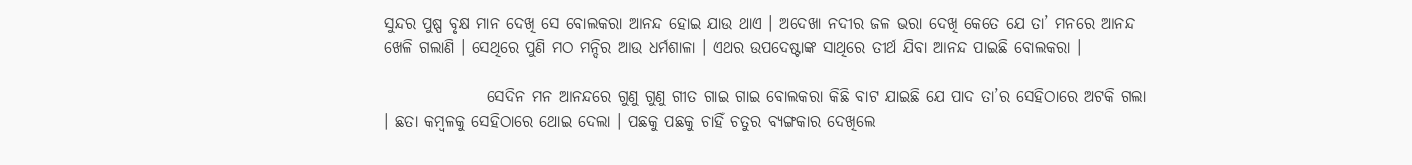ସୁନ୍ଦର ପୁଷ୍ପ ବୃକ୍ଷ ମାନ ଦେଖି ସେ ବୋଲକରା ଆନନ୍ଦ ହୋଇ ଯାଉ ଥାଏ । ଅଦେଖା ନଦୀର ଜଳ ଭରା ଦେଖି କେତେ ଯେ ତା’ ମନରେ ଆନନ୍ଦ ଖେଳି ଗଲାଣି । ସେଥିରେ ପୁଣି ମଠ ମନ୍ଦିର ଆଉ ଧର୍ମଶାଳା । ଏଥର ଉପଦେଷ୍ଟାଙ୍କ ସାଥିରେ ତୀର୍ଥ ଯିବା ଆନନ୍ଦ ପାଇଛି ବୋଲକରା ।

                ସେଦିନ ମନ ଆନନ୍ଦରେ ଗୁଣୁ ଗୁଣୁ ଗୀତ ଗାଇ ଗାଇ ବୋଲକରା କିଛି ବାଟ ଯାଇଛି ଯେ ପାଦ ତା’ର ସେହିଠାରେ ଅଟକି ଗଲା । ଛତା କମ୍ବଳକୁ ସେହିଠାରେ ଥୋଇ ଦେଲା । ପଛକୁ ପଛକୁ ଚାହିଁ ଚତୁର ବ୍ୟଙ୍ଗକାର ଦେଖିଲେ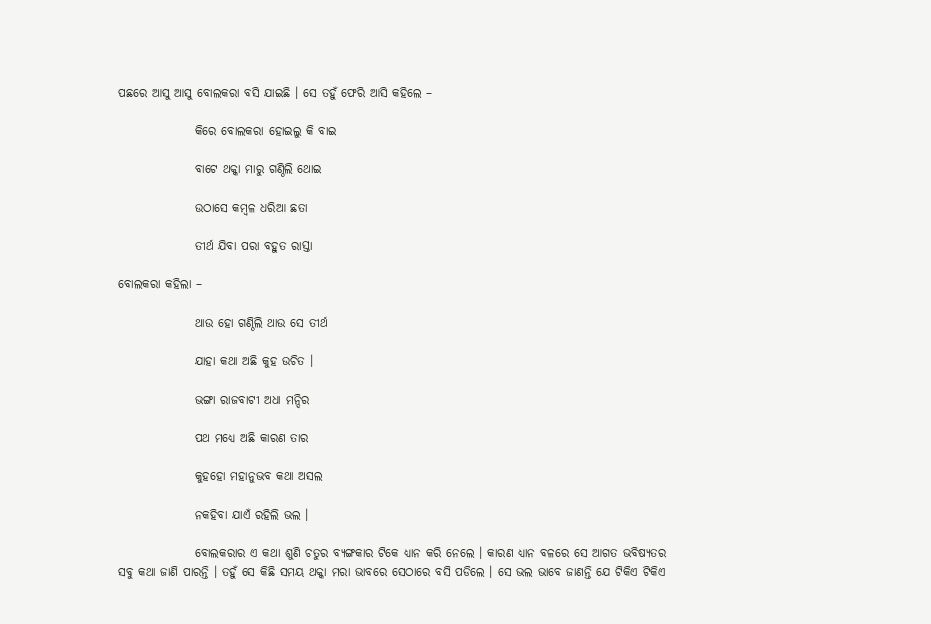ପଛରେ ଆସୁ ଆସୁ ବୋଲକରା ବସି ଯାଇଛି । ସେ ତହୁଁ ଫେରି ଆସି କହିଲେ –

                କିରେ ବୋଲକରା ହୋଇଲୁ କି ବାଇ

                ବାଟେ ଥକ୍କା ମାରୁ ଗଣ୍ଠିଲି ଥୋଇ

                ଉଠାସେ କମ୍ବଳ ଧରିଆ ଛତା

                ତୀର୍ଥ ଯିବା ପରା ବହୁତ ରାସ୍ତା

ବୋଲକରା କହିଲା –

                ଥାଉ ହୋ ଗଣ୍ଠିଲି ଥାଉ ସେ ତୀର୍ଥ

                ଯାହା କଥା ଅଛି କୁହ ଉଚିତ ।

                ଭଙ୍ଗା ରାଜବାଟୀ ଅଧା ମନ୍ଦିର

                ପଥ ମଧ୍ୟେ ଅଛି କାରଣ ତାର

                କୁହହୋ ମହାନୁଭବ କଥା ଅସଲ

                ନକହିବା ଯାଏଁ ରହିଲି ଭଲ ।

                ବୋଲକରାର ଏ କଥା ଶୁଣି ଚତୁର ବ୍ୟଙ୍ଗକାର ଟିକେ ଧ୍ୟାନ କରି ନେଲେ । କାରଣ ଧ୍ୟାନ ବଳରେ ସେ ଆଗତ ଭବିଷ୍ୟତର ସବୁ କଥା ଜାଣି ପାରନ୍ତି । ତହୁଁ ସେ କିଛି ସମୟ ଥକ୍କା ମରା ଭାବରେ ସେଠାରେ ବସି ପଡିଲେ । ସେ ଭଲ ଭାବେ ଜାଣନ୍ତି ଯେ ଟିକିଏ ଟିକିଏ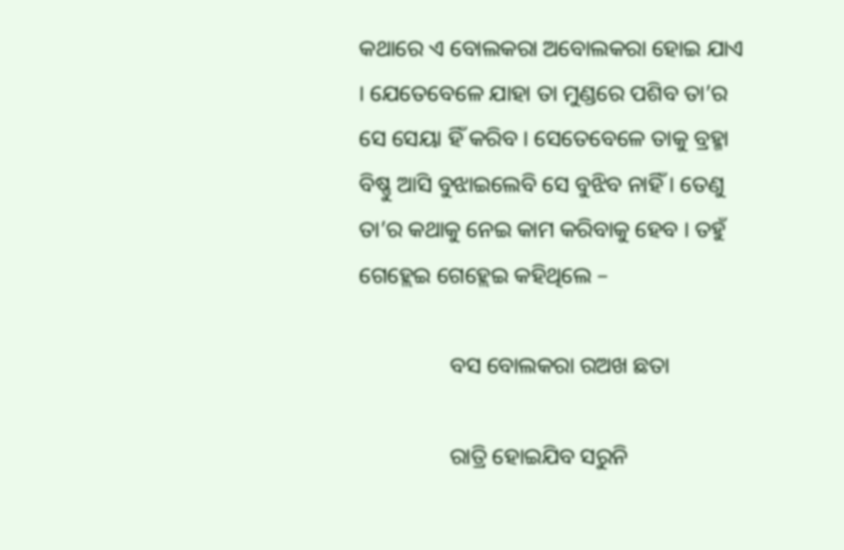କଥାରେ ଏ ବୋଲକରା ଅବୋଲକରା ହୋଇ ଯାଏ । ଯେତେବେଳେ ଯାହା ତା ମୁଣ୍ଡରେ ପଶିବ ତା’ର ସେ ସେୟା ହିଁ କରିବ । ସେତେବେଳେ ତାକୁ ବ୍ରହ୍ମା ବିଷ୍ଣୁ ଆସି ବୁଝାଇଲେବି ସେ ବୁଝିବ ନାହିଁ । ତେଣୁ ତା’ର କଥାକୁ ନେଇ କାମ କରିବାକୁ ହେବ । ତହୁଁ ଗେହ୍ଲେଇ ଗେହ୍ଲେଇ କହିଥିଲେ –

                ବସ ବୋଲକରା ରଅଖ ଛତା

                ରାତ୍ରି ହୋଇଯିବ ସରୁନି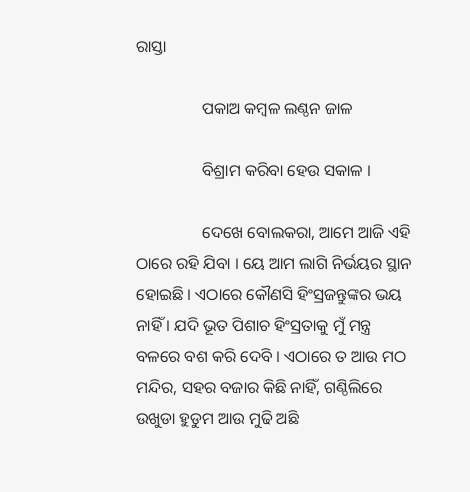ରାସ୍ତା

                ପକାଅ କମ୍ବଳ ଲଣ୍ଠନ ଜାଳ

                ବିଶ୍ରାମ କରିବା ହେଉ ସକାଳ ।

                ଦେଖେ ବୋଲକରା, ଆମେ ଆଜି ଏହି ଠାରେ ରହି ଯିବା । ୟେ ଆମ ଲାଗି ନିର୍ଭୟର ସ୍ଥାନ ହୋଇଛି । ଏଠାରେ କୌଣସି ହିଂସ୍ରଜନ୍ତୁଙ୍କର ଭୟ ନାହିଁ । ଯଦି ଭୂତ ପିଶାଚ ହିଂସ୍ରତାକୁ ମୁଁ ମନ୍ତ୍ର ବଳରେ ବଶ କରି ଦେବି । ଏଠାରେ ତ ଆଉ ମଠ ମନ୍ଦିର, ସହର ବଜାର କିଛି ନାହିଁ, ଗଣ୍ଠିଲିରେ ଉଖୁଡା ହୁଡୁମ ଆଉ ମୁଢି ଅଛି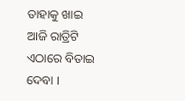ତାହାକୁ ଖାଇ ଆଜି ରାତ୍ରିଟି ଏଠାରେ ବିତାଇ ଦେବା ।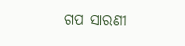ଗପ ସାରଣୀ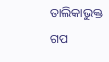ତାଲିକାଭୁକ୍ତ ଗପ